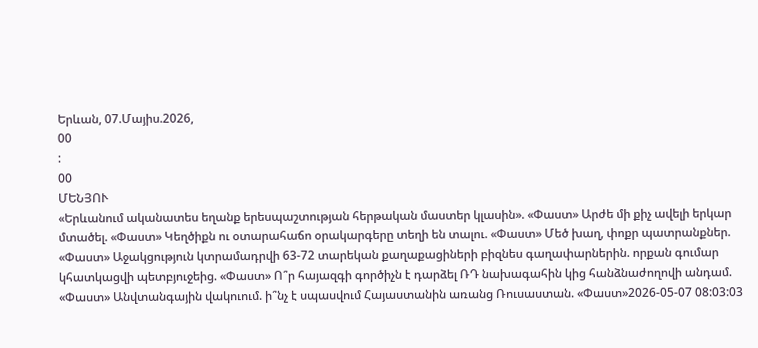Երևան, 07.Մայիս.2026,
00
:
00
ՄԵՆՅՈՒ
«Երևանում ականատես եղանք երեսպաշտության հերթական մաստեր կլասին». «Փաստ» Արժե մի քիչ ավելի երկար մտածել. «Փաստ» Կեղծիքն ու օտարահաճո օրակարգերը տեղի են տալու. «Փաստ» Մեծ խաղ, փոքր պատրանքներ. «Փաստ» Աջակցություն կտրամադրվի 63-72 տարեկան քաղաքացիների բիզնես գաղափարներին. որքան գումար կհատկացվի պետբյուջեից. «Փաստ» Ո՞ր հայազգի գործիչն է դարձել ՌԴ նախագահին կից հանձնաժողովի անդամ. «Փաստ» Անվտանգային վակուում. ի՞նչ է սպասվում Հայաստանին առանց Ռուսաստան. «Փաստ»2026-05-07 08:03:03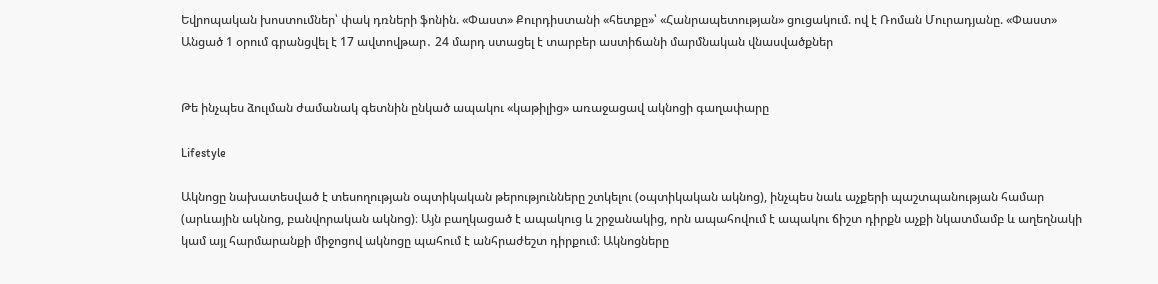Եվրոպական խոստումներ՝ փակ դռների ֆոնին. «Փաստ» Քուրդիստանի «հետքը»՝ «Հանրապետության» ցուցակում. ով է Ռոման Մուրադյանը. «Փաստ» Անցած 1 օրում գրանցվել է 17 ավտովթար․ 24 մարդ ստացել է տարբեր աստիճանի մարմնական վնասվածքներ


Թե ինչպես ձուլման ժամանակ գետնին ընկած ապակու «կաթիլից» առաջացավ ակնոցի գաղափարը

Lifestyle

Ակնոցը նախատեսված է տեսողության օպտիկական թերությունները շտկելու (օպտիկական ակնոց), ինչպես նաև աչքերի պաշտպանության համար (արևային ակնոց, բանվորական ակնոց)։ Այն բաղկացած է ապակուց և շրջանակից, որն ապահովում է ապակու ճիշտ դիրքն աչքի նկատմամբ և աղեղնակի կամ այլ հարմարանքի միջոցով ակնոցը պահում է անհրաժեշտ դիրքում։ Ակնոցները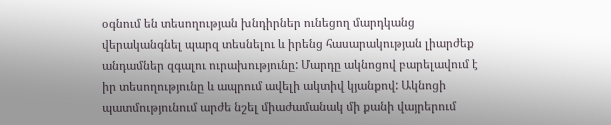օգնում են տեսողության խնդիրներ ունեցող մարդկանց վերականգնել պարզ տեսնելու և իրենց հասարակության լիարժեք անդամներ զգալու ուրախությունը: Մարդը ակնոցով բարելավում է իր տեսողությունը և ապրում ավելի ակտիվ կյանքով: Ակնոցի պատմությունում արժե նշել միաժամանակ մի քանի վայրերում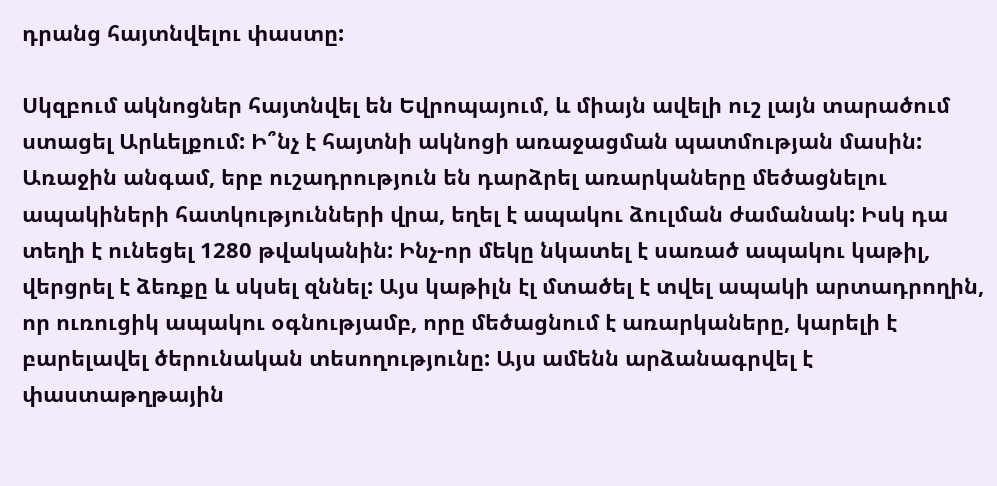դրանց հայտնվելու փաստը:

Սկզբում ակնոցներ հայտնվել են Եվրոպայում, և միայն ավելի ուշ լայն տարածում ստացել Արևելքում: Ի՞նչ է հայտնի ակնոցի առաջացման պատմության մասին: Առաջին անգամ, երբ ուշադրություն են դարձրել առարկաները մեծացնելու ապակիների հատկությունների վրա, եղել է ապակու ձուլման ժամանակ: Իսկ դա տեղի է ունեցել 1280 թվականին: Ինչ-որ մեկը նկատել է սառած ապակու կաթիլ, վերցրել է ձեռքը և սկսել զննել: Այս կաթիլն էլ մտածել է տվել ապակի արտադրողին, որ ուռուցիկ ապակու օգնությամբ, որը մեծացնում է առարկաները, կարելի է բարելավել ծերունական տեսողությունը: Այս ամենն արձանագրվել է փաստաթղթային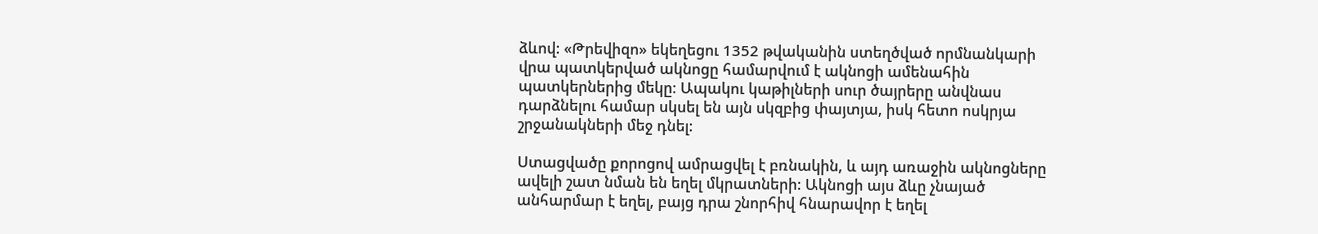ձևով: «Թրեվիզո» եկեղեցու 1352 թվականին ստեղծված որմնանկարի վրա պատկերված ակնոցը համարվում է ակնոցի ամենահին պատկերներից մեկը։ Ապակու կաթիլների սուր ծայրերը անվնաս դարձնելու համար սկսել են այն սկզբից փայտյա, իսկ հետո ոսկրյա շրջանակների մեջ դնել:

Ստացվածը քորոցով ամրացվել է բռնակին, և այդ առաջին ակնոցները ավելի շատ նման են եղել մկրատների: Ակնոցի այս ձևը չնայած անհարմար է եղել, բայց դրա շնորհիվ հնարավոր է եղել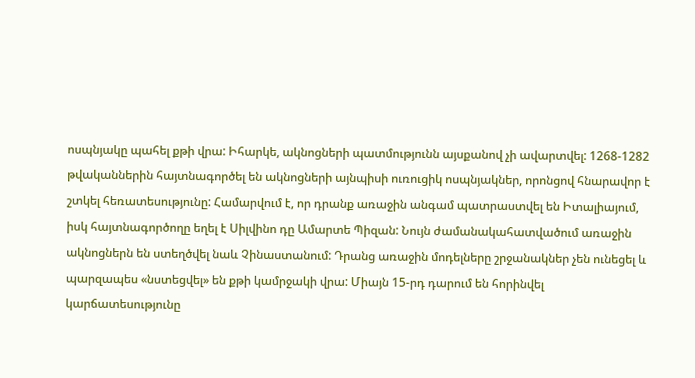ոսպնյակը պահել քթի վրա: Իհարկե, ակնոցների պատմությունն այսքանով չի ավարտվել: 1268-1282 թվականներին հայտնագործել են ակնոցների այնպիսի ուռուցիկ ոսպնյակներ, որոնցով հնարավոր է շտկել հեռատեսությունը: Համարվում է, որ դրանք առաջին անգամ պատրաստվել են Իտալիայում, իսկ հայտնագործողը եղել է Սիլվինո դը Ամարտե Պիզան: Նույն ժամանակահատվածում առաջին ակնոցներն են ստեղծվել նաև Չինաստանում: Դրանց առաջին մոդելները շրջանակներ չեն ունեցել և պարզապես «նստեցվել» են քթի կամրջակի վրա: Միայն 15-րդ դարում են հորինվել կարճատեսությունը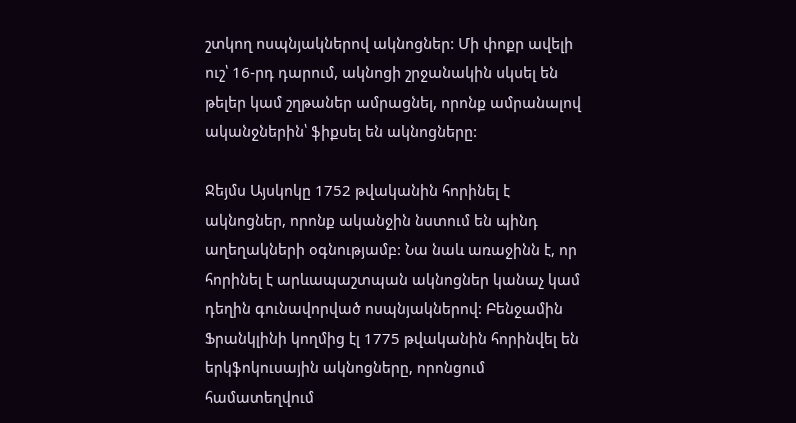շտկող ոսպնյակներով ակնոցներ: Մի փոքր ավելի ուշ՝ 16-րդ դարում, ակնոցի շրջանակին սկսել են թելեր կամ շղթաներ ամրացնել, որոնք ամրանալով ականջներին՝ ֆիքսել են ակնոցները:

Ջեյմս Այսկոկը 1752 թվականին հորինել է ակնոցներ, որոնք ականջին նստում են պինդ աղեղակների օգնությամբ: Նա նաև առաջինն է, որ հորինել է արևապաշտպան ակնոցներ կանաչ կամ դեղին գունավորված ոսպնյակներով: Բենջամին Ֆրանկլինի կողմից էլ 1775 թվականին հորինվել են երկֆոկուսային ակնոցները, որոնցում համատեղվում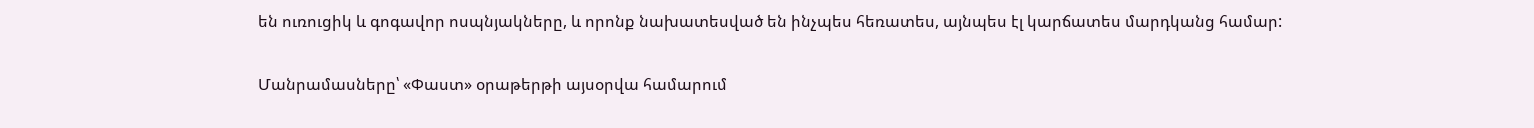են ուռուցիկ և գոգավոր ոսպնյակները, և որոնք նախատեսված են ինչպես հեռատես, այնպես էլ կարճատես մարդկանց համար:

Մանրամասները՝ «Փաստ» օրաթերթի այսօրվա համարում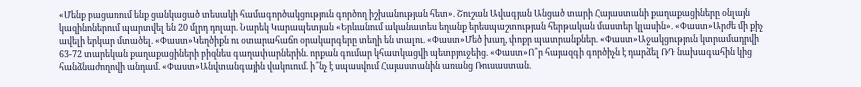«Մենք բացառում ենք ցանկացած տեսակի համագործակցություն գործող իշխանության հետ». Շուշան Ավագյան Անցած տարի Հայաստանի քաղաքացիները օնլայն կազինոներում պարտվել են 20 մլրդ դոլար. Նարեկ Կարապետյան «Երևանում ականատես եղանք երեսպաշտության հերթական մաստեր կլասին». «Փաստ»Արժե մի քիչ ավելի երկար մտածել. «Փաստ»Կեղծիքն ու օտարահաճո օրակարգերը տեղի են տալու. «Փաստ»Մեծ խաղ, փոքր պատրանքներ. «Փաստ»Աջակցություն կտրամադրվի 63-72 տարեկան քաղաքացիների բիզնես գաղափարներին. որքան գումար կհատկացվի պետբյուջեից. «Փաստ»Ո՞ր հայազգի գործիչն է դարձել ՌԴ նախագահին կից հանձնաժողովի անդամ. «Փաստ»Անվտանգային վակուում. ի՞նչ է սպասվում Հայաստանին առանց Ռուսաստան.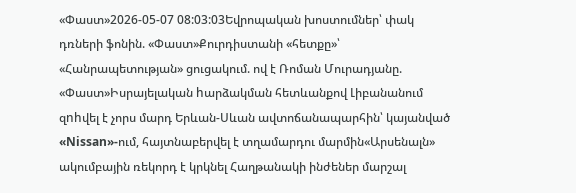«Փաստ»2026-05-07 08:03:03Եվրոպական խոստումներ՝ փակ դռների ֆոնին. «Փաստ»Քուրդիստանի «հետքը»՝ «Հանրապետության» ցուցակում. ով է Ռոման Մուրադյանը. «Փաստ»Իսրայելական hարձակման հետևանքով Լիբանանում զnhվել է չորս մարդ Երևան-Սևան ավտոճանապարհին՝ կայանված «Nissan»-ում, հայտնաբերվել է տղամարդու մարմին«Արսենալն» ակումբային ռեկորդ է կրկնել Հաղթանակի ինժեներ մարշալ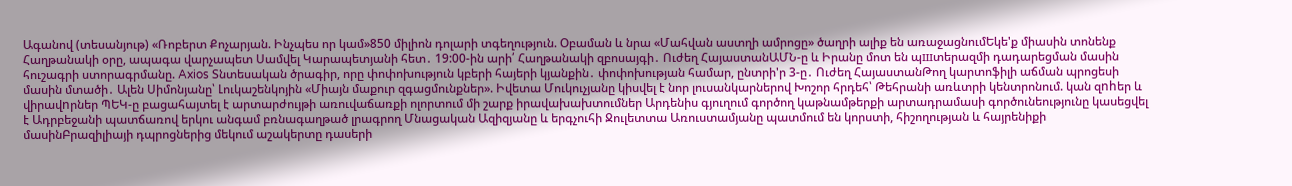Ագանով (տեսանյութ) «Ռոբերտ Քոչարյան. Ինչպես որ կամ»850 միլիոն դոլարի տգեղություն. Օբաման և նրա «Մահվան աստղի ամրոցը» ծաղրի ալիք են առաջացնումԵկե'ք միասին տոնենք Հաղթանակի օրը, ապագա վարչապետ Սամվել Կարապետյանի հետ․ 19:00-ին արի՛ Հաղթանակի զբոսայգի․ Ուժեղ ՀայաստանԱՄՆ-ը և Իրանը մոտ են պшտերազմի դադարեցման մասին հուշագրի ստորագրմանը. Axios Տնտեսական ծրագիր, որը փոփոխություն կբերի հայերի կյանքին․ փոփոխության համար, ընտրի'ր 3-ը․ Ուժեղ ՀայաստանԹող կարտոֆիլի աճման պրոցեսի մասին մտածի․ Ալեն Սիմոնյանը՝ Լուկաշենկոյին «Միայն մաքուր զգացմունքներ». Իվետա Մուկուչյանը կիսվել է նոր լուսանկարներով Խոշոր հրդեհ՝ Թեհրանի առևտրի կենտրոնում. կան զnhեր և վիրավnրներ ՊԵԿ-ը բացահայտել է արտարժույթի առուվաճառքի ոլորտում մի շարք իրավախախտումներ Արդենիս գյուղում գործող կաթնամթերքի արտադրամասի գործունեությունը կասեցվել է Ադրբեջանի պատճառով երկու անգամ բռնագաղթած լրագրող Մնացական Ազիզյանը և երգչուհի Ջուլետտա Առուստամյանը պատմում են կորստի, հիշողության և հայրենիքի մասինԲրազիլիայի դպրոցներից մեկում աշակերտը դասերի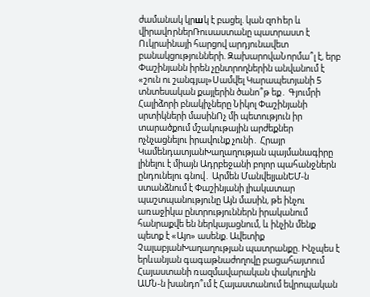ժամանակ կրшկ է բացել. կան զnhեր և վիրավnրներՌուսաստանը պատրաստ է Ուկրաինայի հարցով արդյունավետ բանակցությունների. ԶախարովաՆորմա՞լ է, երբ Փաշինյանն իրեն չընտրողներին անվանում է «շուն ու շանգյալ»Սամվել Կարապետյանի 5 տնտեսական քայլերին ծանո՞թ եք․ Գյումրի Հալիձորի բնակիչները Նիկոլ Փաշինյանի սրտիկների մասինՈչ մի պետություն իր տարածքում մշակութային արժեքներ ոչնչացնելու իրավունք չունի․ Հրայր ԿամենդատյանԽաղաղության պայմանագիրը լինելու է միայն Ադրբեջանի բոլոր պահանջներն ընդունելու գնով․ Արմեն ՄանվելյանԵՄ-ն ստանձնում է Փաշինյանի լիակատար պաշտպանությունը Այն մասին, թե ինչու առաջիկա ընտրություններն իրականում հանրաքվե են ներկայացնում, և ինչին մենք պետք է «Այո» ասենք. Ավետիք ՉալաբյանԽաղաղության պատրանքը. Ինչպես է երևանյան գագաթնաժողովը բացահայտում Հայաստանի ռազմավարական փակուղին ԱՄՆ-ն խանդո՞ւմ է Հայաստանում եվրոպական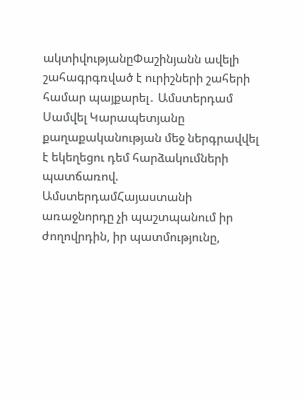ակտիվությանըՓաշինյանն ավելի շահագրգռված է ուրիշների շահերի համար պայքարել․ Ամստերդամ Սամվել Կարապետյանը քաղաքականության մեջ ներգրավվել է եկեղեցու դեմ հարձակումների պատճառով. ԱմստերդամՀայաստանի առաջնորդը չի պաշտպանում իր ժողովրդին, իր պատմությունը,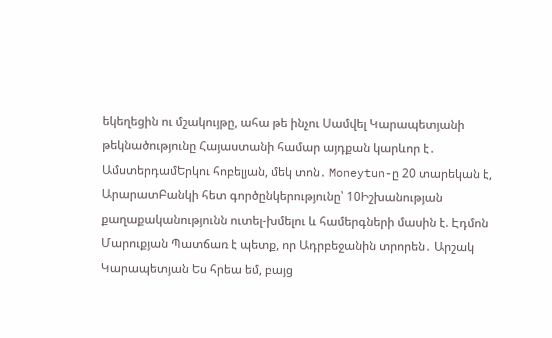եկեղեցին ու մշակույթը, ահա թե ինչու Սամվել Կարապետյանի թեկնածությունը Հայաստանի համար այդքան կարևոր է․ ԱմստերդամԵրկու հոբելյան, մեկ տոն․ Moneytun-ը 20 տարեկան է, ԱրարատԲանկի հետ գործընկերությունը՝ 10Իշխանության քաղաքականությունն ուտել-խմելու և համերգների մասին է. Էդմոն Մարուքյան Պատճառ է պետք, որ Ադրբեջանին տրորեն․ Արշակ Կարապետյան Ես հրեա եմ, բայց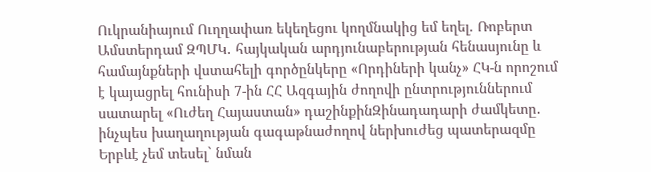Ուկրանիայում Ուղղափառ եկեղեցու կողմնակից եմ եղել. Ռոբերտ Ամստերդամ ԶՊՄԿ․ հայկական արդյունաբերության հենասյունը և համայնքների վստահելի գործընկերը «Որդիների կանչ» ՀԿ-ն որոշում է կայացրել հունիսի 7-ին ՀՀ Ազգային ժողովի ընտրություններում սատարել «Ուժեղ Հայաստան» դաշինքինԶինադադարի ժամկետը․ ինչպես խաղաղության գագաթնաժողով ներխուժեց պատերազմը Երբևէ չեմ տեսել` նման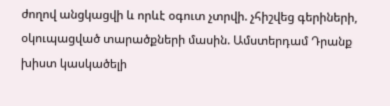ժողով անցկացվի և որևէ օգուտ չտրվի. չհիշվեց գերիների, օկուպացված տարածքների մասին. Ամստերդամ Դրանք խիստ կասկածելի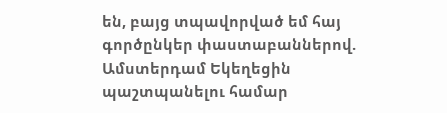են, բայց տպավորված եմ հայ գործընկեր փաստաբաններով. Ամստերդամ Եկեղեցին պաշտպանելու համար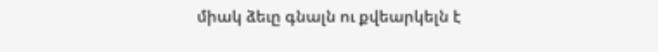միակ ձեւը գնալն ու քվեարկելն է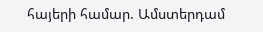հայերի համար. Ամստերդամ